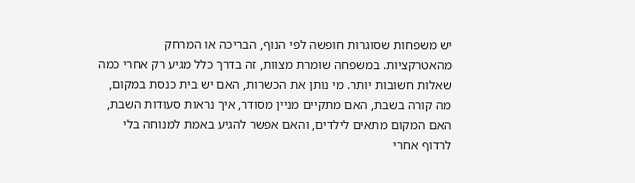יש משפחות שסוגרות חופשה לפי הנוף, הבריכה או המרחק מהאטרקציות. במשפחה שומרת מצוות, זה בדרך כלל מגיע רק אחרי כמה שאלות חשובות יותר. מי נותן את הכשרות, האם יש בית כנסת במקום, מה קורה בשבת, האם מתקיים מניין מסודר, איך נראות סעודות השבת, האם המקום מתאים לילדים, והאם אפשר להגיע באמת למנוחה בלי לרדוף אחרי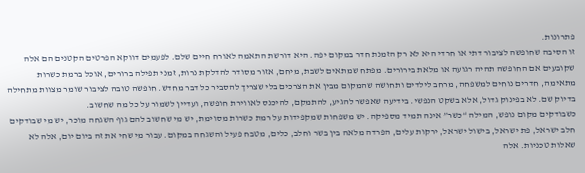פתרונות.
זו הסיבה שחופשה לציבור דתי או חרדי היא לא רק הזמנת חדר במקום יפה. היא דורשת התאמה לאורח חיים שלם. לפעמים דווקא הפרטים הקטנים הם אלה שקובעים אם החופשה תהיה רגועה או מלאת בירורים. מפתח שמתאים לשבת, מיחם, אזור מסודר להדלקת נרות, זמני תפילה ברורים, אוכל ברמת כשרות מתאימה, חדרים נוחים למשפחה, מרחב לילדים ותחושה שהמקום מבין את הצרכים בלי שצריך להסביר כל דבר מחדש. חופשה טובה לציבור שומר מצוות מתחילה בדיוק שם. לא בפינוק גדול, אלא בשקט הנפשי. בידיעה שאפשר להגיע, להתמקם, להיכנס לאווירת חופשה, ועדיין לשמור על כל מה שחשוב.
כשבודקים מקום נופש, המילה “כשר” אינה תמיד מספיקה. יש משפחות שמקפידות על רמת כשרות מסוימת, יש מי שחשוב להם גוף השגחה מוכר, יש מי שבודקים חלב ישראל, פת ישראל, בישול ישראל, ירקות עלים, הפרדה מלאה בין בשר וחלב, כלים, מטבח פעיל והשגחה במקום. עבור מי שחי את זה ביום יום, אלה לא שאלות טכניות. אלה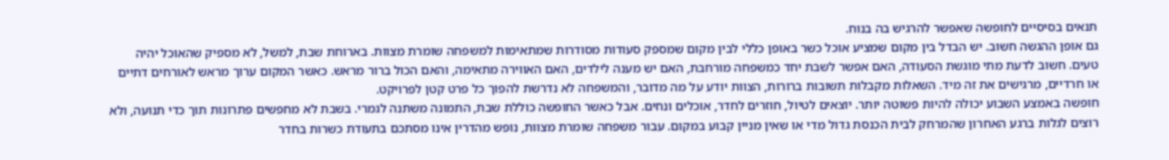תנאים בסיסיים לחופשה שאפשר להרגיש בה בנוח.
גם אופן ההגשה חשוב. יש הבדל בין מקום שמציע אוכל כשר באופן כללי לבין מקום שמספק סעודות מסודרות שמתאימות למשפחה שומרת מצוות. בארוחת שבת, למשל, לא מספיק שהאוכל יהיה טעים. חשוב לדעת מתי מוגשת הסעודה, האם אפשר לשבת יחד כמשפחה מורחבת, האם יש מענה לילדים, האם האווירה מתאימה, והאם הכול ברור מראש. כאשר המקום ערוך מראש לאורחים דתיים או חרדיים, מרגישים את זה מיד. השאלות מקבלות תשובות ברורות, הצוות יודע על מה מדובר, והמשפחה לא נדרשת להפוך כל פרט קטן לפרויקט.
חופשה באמצע השבוע יכולה להיות פשוטה יותר. יוצאים לטיול, חוזרים לחדר, אוכלים ונחים. אבל כאשר החופשה כוללת שבת, התמונה משתנה לגמרי. בשבת לא מחפשים פתרונות תוך כדי תנועה, ולא רוצים לגלות ברגע האחרון שהמרחק לבית הכנסת גדול מדי או שאין מניין קבוע במקום. עבור משפחה שומרת מצוות, נופש מהדרין אינו מסתכם בתעודת כשרות בחדר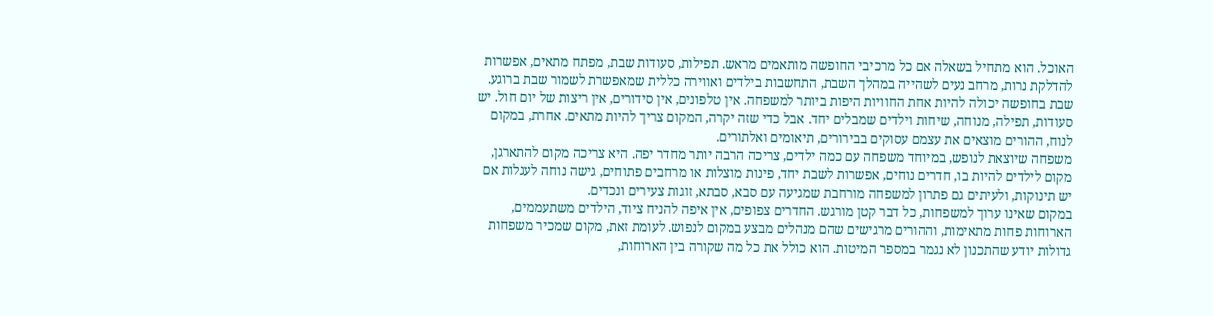האוכל. הוא מתחיל בשאלה אם כל מרכיבי החופשה מותאמים מראש. תפילות, סעודות שבת, מפתח מתאים, אפשרות להדלקת נרות, מרחב נעים לשהייה במהלך השבת, התחשבות בילדים ואווירה כללית שמאפשרת לשמור שבת ברוגע.
שבת בחופשה יכולה להיות אחת החוויות היפות ביותר למשפחה. אין טלפונים, אין סידורים, אין ריצות של יום חול. יש סעודות, תפילה, מנוחה, שיחות וילדים שמבלים יחד. אבל כדי שזה יקרה, המקום צריך להיות מתאים. אחרת, במקום לנוח, ההורים מוצאים את עצמם עסוקים בבירורים, תיאומים ואלתורים.
משפחה שיוצאת לנופש, במיוחד משפחה עם כמה ילדים, צריכה הרבה יותר מחדר יפה. היא צריכה מקום להתארגן, מקום לילדים להיות בו, חדרים נוחים, אפשרות לשבת יחד, פינות מוצלות או מרחבים פתוחים, גישה נוחה לעגלות אם יש תינוקות, ולעיתים גם פתרון למשפחה מורחבת שמגיעה עם סבא, סבתא, זוגות צעירים ונכדים.
במקום שאינו ערוך למשפחות, כל דבר קטן מורגש. החדרים צפופים, אין איפה להניח ציוד, הילדים משתעממים, הארוחות פחות מתאימות, וההורים מרגישים שהם מנהלים מבצע במקום לנפוש. לעומת זאת, מקום שמכיר משפחות גדולות יודע שהתכנון לא נגמר במספר המיטות. הוא כולל את כל מה שקורה בין הארוחות,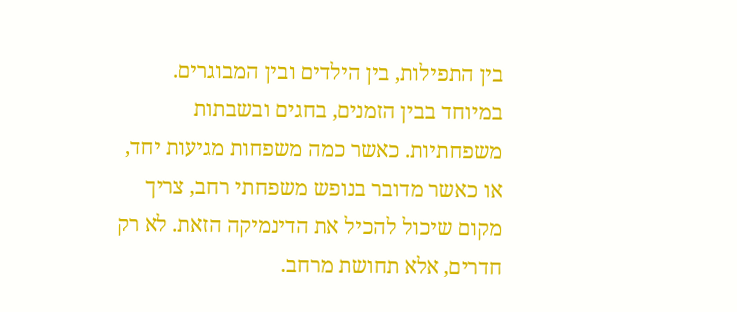בין התפילות, בין הילדים ובין המבוגרים. במיוחד בבין הזמנים, בחגים ובשבתות משפחתיות. כאשר כמה משפחות מגיעות יחד, או כאשר מדובר בנופש משפחתי רחב, צריך מקום שיכול להכיל את הדינמיקה הזאת. לא רק חדרים, אלא תחושת מרחב.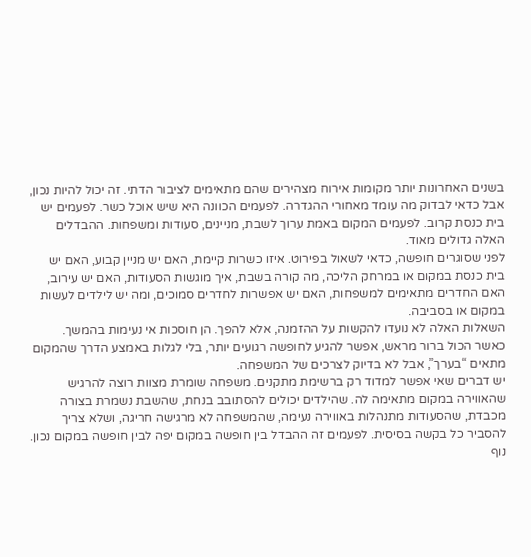בשנים האחרונות יותר מקומות אירוח מצהירים שהם מתאימים לציבור הדתי. זה יכול להיות נכון, אבל כדאי לבדוק מה עומד מאחורי ההגדרה. לפעמים הכוונה היא שיש אוכל כשר. לפעמים יש בית כנסת קרוב. לפעמים המקום באמת ערוך לשבת, מניינים, סעודות ומשפחות. ההבדלים האלה גדולים מאוד.
לפני שסוגרים חופשה, כדאי לשאול בפירוט. איזו כשרות קיימת, האם יש מניין קבוע, האם יש בית כנסת במקום או במרחק הליכה, מה קורה בשבת, איך מוגשות הסעודות, האם יש עירוב, האם החדרים מתאימים למשפחות, האם יש אפשרות לחדרים סמוכים, ומה יש לילדים לעשות במקום או בסביבה.
השאלות האלה לא נועדו להקשות על ההזמנה, אלא להפך. הן חוסכות אי נעימות בהמשך. כאשר הכול ברור מראש, אפשר להגיע לחופשה רגועים יותר, בלי לגלות באמצע הדרך שהמקום מתאים “בערך”, אבל לא בדיוק לצרכים של המשפחה.
יש דברים שאי אפשר למדוד רק ברשימת מתקנים. משפחה שומרת מצוות רוצה להרגיש שהאווירה במקום מתאימה לה. שהילדים יכולים להסתובב בנחת, שהשבת נשמרת בצורה מכבדת, שהסעודות מתנהלות באווירה נעימה, שהמשפחה לא מרגישה חריגה, ושלא צריך להסביר כל בקשה בסיסית. לפעמים זה ההבדל בין חופשה במקום יפה לבין חופשה במקום נכון. נוף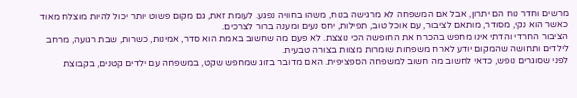מרשים וחדר נוח הם יתרון, אבל אם המשפחה לא מרגישה בנוח, משהו בחוויה נפגע. לעומת זאת, גם מקום פשוט יותר יכול להיות מוצלח מאוד כאשר הוא נקי, מסודר, מותאם לציבור, עם אוכל טוב, תפילות, יחס נעים ומענה ברור לצרכים.
הציבור החרדי והדתי אינו מחפש בהכרח את החופשה הכי נוצצת. לא פעם מה שחשוב באמת הוא סדר, אמינות, כשרות, שבת רגועה, מרחב לילדים ותחושה שהמקום יודע לארח משפחות שומרות מצוות בצורה טבעית.
לפני שסוגרים נופש, כדאי לחשוב מה חשוב למשפחה הספציפית. האם מדובר בזוג שמחפש שקט, במשפחה עם ילדים קטנים, בקבוצת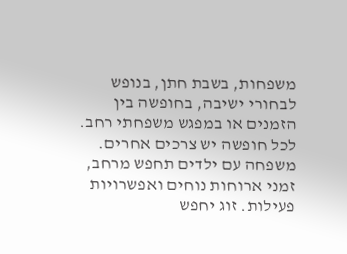משפחות, בשבת חתן, בנופש לבחורי ישיבה, בחופשה בין הזמנים או במפגש משפחתי רחב. לכל חופשה יש צרכים אחרים. משפחה עם ילדים תחפש מרחב, זמני ארוחות נוחים ואפשרויות פעילות. זוג יחפש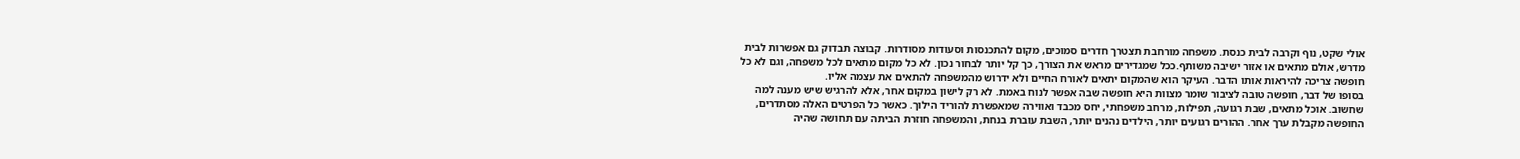אולי שקט, נוף וקרבה לבית כנסת. משפחה מורחבת תצטרך חדרים סמוכים, מקום להתכנסות וסעודות מסודרות. קבוצה תבדוק גם אפשרות לבית מדרש, אולם מתאים או אזור ישיבה משותף.ככל שמגדירים מראש את הצורך, כך קל יותר לבחור נכון. לא כל מקום מתאים לכל משפחה, וגם לא כל חופשה צריכה להיראות אותו הדבר. העיקר הוא שהמקום יתאים לאורח החיים ולא ידרוש מהמשפחה להתאים את עצמה אליו.
בסופו של דבר, חופשה טובה לציבור שומר מצוות היא חופשה שבה אפשר לנוח באמת. לא רק לישון במקום אחר, אלא להרגיש שיש מענה למה שחשוב. אוכל מתאים, שבת רגועה, תפילות, מרחב משפחתי, יחס מכבד ואווירה שמאפשרת להוריד הילוך. כאשר כל הפרטים האלה מסתדרים, החופשה מקבלת ערך אחר. ההורים רגועים יותר, הילדים נהנים יותר, השבת עוברת בנחת, והמשפחה חוזרת הביתה עם תחושה שהיה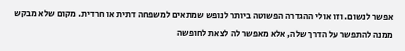אפשר לנשום. וזו אולי ההגדרה הפשוטה ביותר לנופש שמתאים למשפחה דתית או חרדית. מקום שלא מבקש ממנה להתפשר על הדרך שלה, אלא מאפשר לה לצאת לחופשה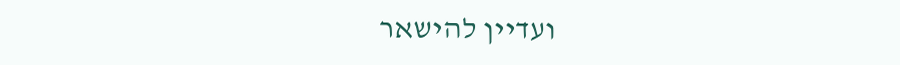ועדיין להישאר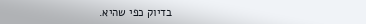בדיוק כפי שהיא.